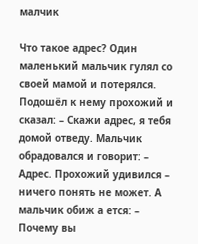малчик

Что такое адрес? Один маленький мальчик гулял со своей мамой и потерялся. Подошёл к нему прохожий и сказал: – Скажи адрес, я тебя домой отведу. Мальчик обрадовался и говорит: – Адрес. Прохожий удивился – ничего понять не может. А мальчик обиж а ется: – Почему вы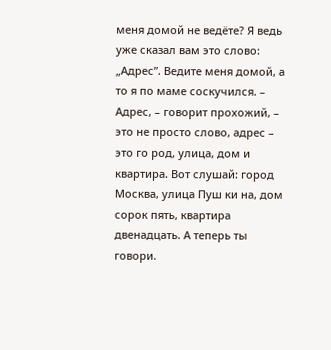меня домой не ведёте? Я ведь уже сказал вам это слово: „Адрес”. Ведите меня домой, а то я по маме соскучился. – Адрес, – говорит прохожий, – это не просто слово, адрес – это го род, улица, дом и квартира. Вот слушай: город Москва, улица Пуш ки на, дом сорок пять, квартира двенадцать. А теперь ты говори.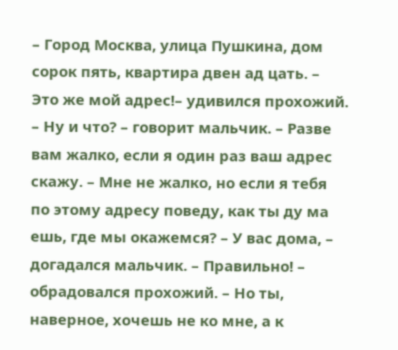– Город Москва, улица Пушкина, дом сорок пять, квартира двен ад цать. – Это же мой адрес!– удивился прохожий. – Ну и что? – говорит мальчик. – Разве вам жалко, если я один раз ваш адрес скажу. – Мне не жалко, но если я тебя по этому адресу поведу, как ты ду ма ешь, где мы окажемся? – У вас дома, – догадался мальчик. – Правильно! – обрадовался прохожий. – Но ты, наверное, хочешь не ко мне, а к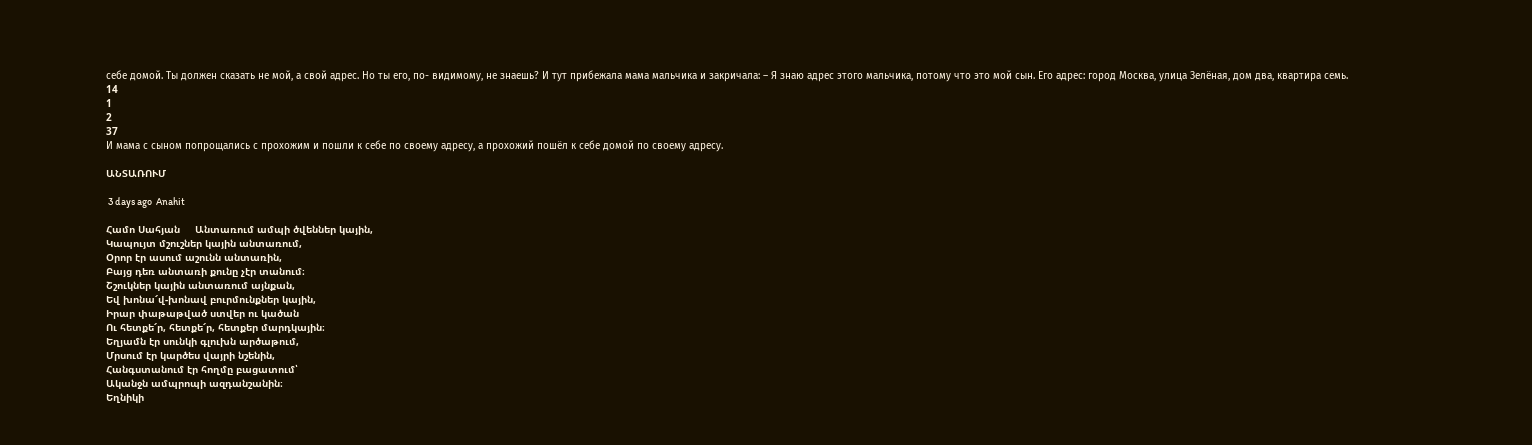себе домой. Ты должен сказать не мой, а свой адрес. Но ты его, по- видимому, не знаешь? И тут прибежала мама мальчика и закричала: – Я знаю адрес этого мальчика, потому что это мой сын. Его адрес: город Москва, улица Зелёная, дом два, квартира семь.
14
1
2
37
И мама с сыном попрощались с прохожим и пошли к себе по своему адресу, а прохожий пошёл к себе домой по своему адресу.

ԱՆՏԱՌՈՒՄ

 3 days ago  Anahit

Համո Սահյան     Անտառում ամպի ծվեններ կային,
Կապույտ մշուշներ կային անտառում,
Օրոր էր ասում աշունն անտառին,
Բայց դեռ անտառի քունը չէր տանում։
Շշուկներ կային անտառում այնքան,
Եվ խոնա՜վ-խոնավ բուրմունքներ կային,
Իրար փաթաթված ստվեր ու կածան
Ու հետքե՜ր, հետքե՜ր, հետքեր մարդկային։
Եղյամն էր սունկի գլուխն արծաթում,
Մրսում էր կարծես վայրի նշենին,
Հանգստանում էր հողմը բացատում՝
Ականջն ամպրոպի ազդանշանին։
Եղնիկի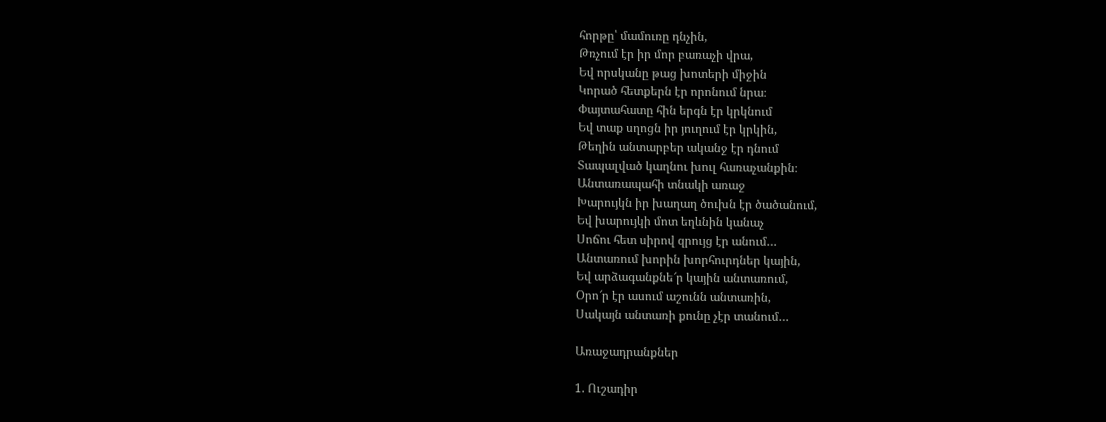հորթը՝ մամուռը դնչին,
Թռչում էր իր մոր բառաչի վրա,
Եվ որսկանը թաց խոտերի միջին
Կորած հետքերն էր որոնում նրա։
Փայտահատը հին երգն էր կրկնում
Եվ տաք սղոցն իր յուղում էր կրկին,
Թեղին անտարբեր ականջ էր դնում
Տապալված կաղնու խուլ հառաչանքին։
Անտառապահի տնակի առաջ
Խարույկն իր խաղաղ ծուխն էր ծածանում,
Եվ խարույկի մոտ եղևնին կանաչ
Սոճու հետ սիրով զրույց էր անում…
Անտառում խորին խորհուրդներ կային,
Եվ արձագանքնե՜ր կային անտառում,
Օրո՜ր էր ասում աշունն անտառին,
Սակայն անտառի քունը չէր տանում…

Առաջադրանքներ

1. Ուշադիր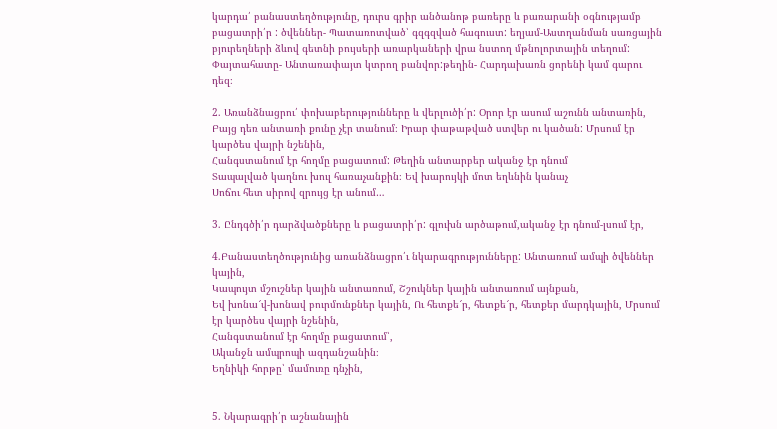կարդա՛ բանաստեղծությունը, դուրս գրիր անծանոթ բառերը և բառարանի օգնությամբ բացատրի՛ր : ծվեններ- Պատառոտված՝ գզգզված հագուստ: եղյամ-Աստղանման սառցային բյուրեղների ձևով գետնի բույսերի առարկաների վրա նստող մթնոլորտային տեղում: Փայտահատը- Անտառափայտ կտրող բանվոր:թեղին- Հարդախառն ցորենի կամ գարու դեզ։

2. Առանձնացրու՛ փոխաբերությունները և վերլուծի՛ր: Օրոր էր ասում աշունն անտառին,
Բայց դեռ անտառի քունը չէր տանում։ Իրար փաթաթված ստվեր ու կածան: Մրսում էր կարծես վայրի նշենին,
Հանգստանում էր հողմը բացատում: Թեղին անտարբեր ականջ էր դնում
Տապալված կաղնու խուլ հառաչանքին։ Եվ խարույկի մոտ եղևնին կանաչ
Սոճու հետ սիրով զրույց էր անում…

3. Ընդգծի՛ր դարձվածքները և բացատրի՛ր: գլուխն արծաթում,ականջ էր դնում-լսում էր,

4.Բանաստեղծությունից առանձնացրո՛ւ նկարագրությունները: Անտառում ամպի ծվեններ կային,
Կապույտ մշուշներ կային անտառում, Շշուկներ կային անտառում այնքան,
Եվ խոնա՜վ-խոնավ բուրմունքներ կային, Ու հետքե՜ր, հետքե՜ր, հետքեր մարդկային, Մրսում էր կարծես վայրի նշենին,
Հանգստանում էր հողմը բացատում՝,
Ականջն ամպրոպի ազդանշանին։
Եղնիկի հորթը՝ մամուռը դնչին,


5. Նկարագրի՛ր աշնանային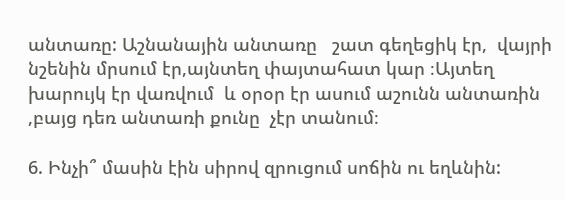անտառը: Աշնանային անտառը   շատ գեղեցիկ էր,  վայրի նշենին մրսում էր,այնտեղ փայտահատ կար ։Այտեղ խարույկ էր վառվում  և օրօր էր ասում աշունն անտառին ,բայց դեռ անտառի քունը  չէր տանում։

6. Ինչի՞ մասին էին սիրով զրուցում սոճին ու եղևնին: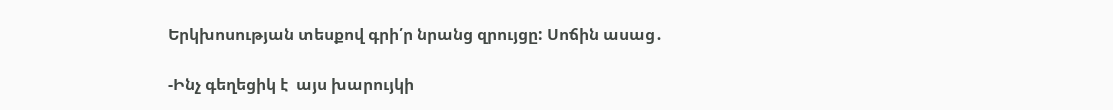Երկխոսության տեսքով գրի՛ր նրանց զրույցը: Սոճին ասաց․

-Ինչ գեղեցիկ է  այս խարույկի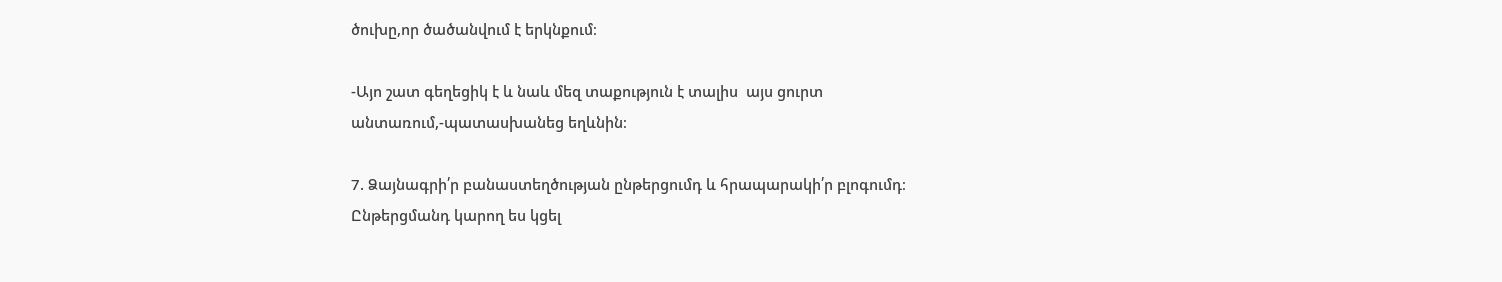ծուխը,որ ծածանվում է երկնքում։

-Այո շատ գեղեցիկ է և նաև մեզ տաքություն է տալիս  այս ցուրտ անտառում,-պատասխանեց եղևնին։

7. Ձայնագրի՛ր բանաստեղծության ընթերցումդ և հրապարակի՛ր բլոգումդ։ Ընթերցմանդ կարող ես կցել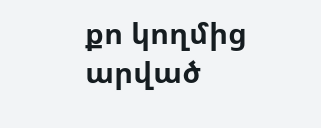քո կողմից արված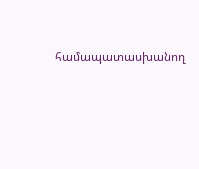համապատասխանող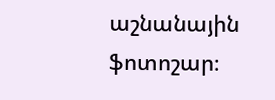աշնանային ֆոտոշար։